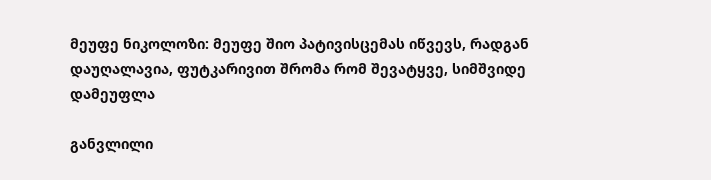მეუფე ნიკოლოზი: მეუფე შიო პატივისცემას იწვევს, რადგან დაუღალავია, ფუტკარივით შრომა რომ შევატყვე, სიმშვიდე დამეუფლა

განვლილი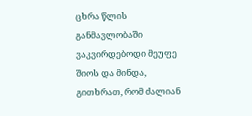ცხრა წლის განმავლობაში ვაკვირდებოდი მეუფე შიოს და მინდა, გითხრათ, რომ ძალიან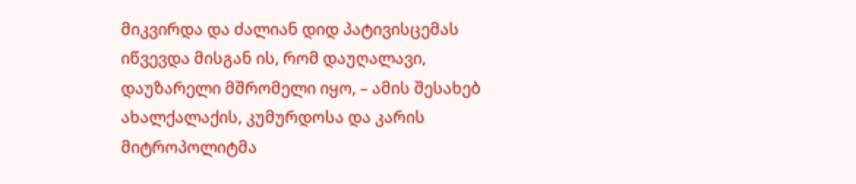მიკვირდა და ძალიან დიდ პატივისცემას იწვევდა მისგან ის, რომ დაუღალავი, დაუზარელი მშრომელი იყო, – ამის შესახებ ახალქალაქის, კუმურდოსა და კარის მიტროპოლიტმა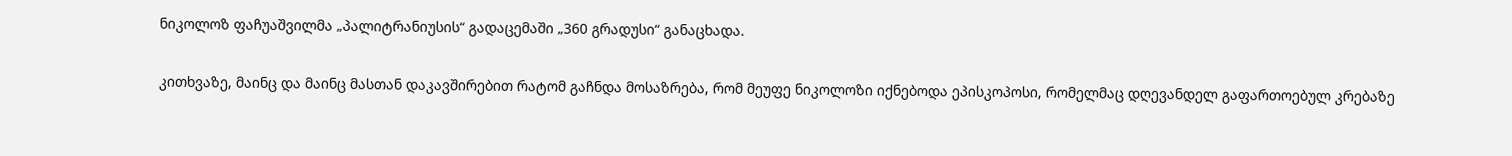ნიკოლოზ ფაჩუაშვილმა „პალიტრანიუსის“ გადაცემაში „360 გრადუსი“ განაცხადა.

კითხვაზე, მაინც და მაინც მასთან დაკავშირებით რატომ გაჩნდა მოსაზრება, რომ მეუფე ნიკოლოზი იქნებოდა ეპისკოპოსი, რომელმაც დღევანდელ გაფართოებულ კრებაზე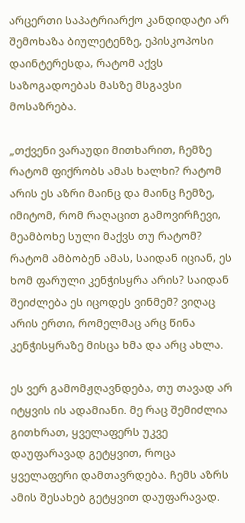არცერთი საპატრიარქო კანდიდატი არ შემოხაზა ბიულეტენზე, ეპისკოპოსი დაინტერესდა, რატომ აქვს საზოგადოებას მასზე მსგავსი მოსაზრება.

„თქვენი ვარაუდი მითხარით, ჩემზე რატომ ფიქრობს ამას ხალხი? რატომ არის ეს აზრი მაინც და მაინც ჩემზე, იმიტომ, რომ რაღაცით გამოვირჩევი, მეამბოხე სული მაქვს თუ რატომ? რატომ ამბობენ ამას, საიდან იციან, ეს ხომ ფარული კენჭისყრა არის? საიდან შეიძლება ეს იცოდეს ვინმემ? ვიღაც არის ერთი, რომელმაც არც წინა კენჭისყრაზე მისცა ხმა და არც ახლა.

ეს ვერ გამომჟღავნდება, თუ თავად არ იტყვის ის ადამიანი. მე რაც შემიძლია გითხრათ, ყველაფერს უკვე დაუფარავად გეტყვით, როცა ყველაფერი დამთავრდება. ჩემს აზრს ამის შესახებ გეტყვით დაუფარავად.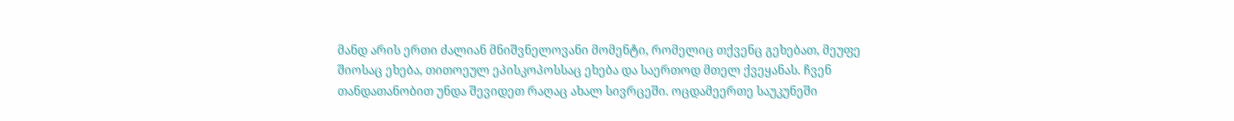მანდ არის ერთი ძალიან მნიშვნელოვანი მომენტი, რომელიც თქვენც გეხებათ, მეუფე შიოსაც ეხება, თითოეულ ეპისკოპოსსაც ეხება და საერთოდ მთელ ქვეყანას. ჩვენ თანდათანობით უნდა შევიდეთ რაღაც ახალ სივრცეში. ოცდამეერთე საუკუნეში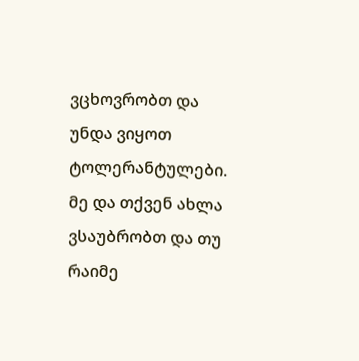ვცხოვრობთ და უნდა ვიყოთ ტოლერანტულები. მე და თქვენ ახლა ვსაუბრობთ და თუ რაიმე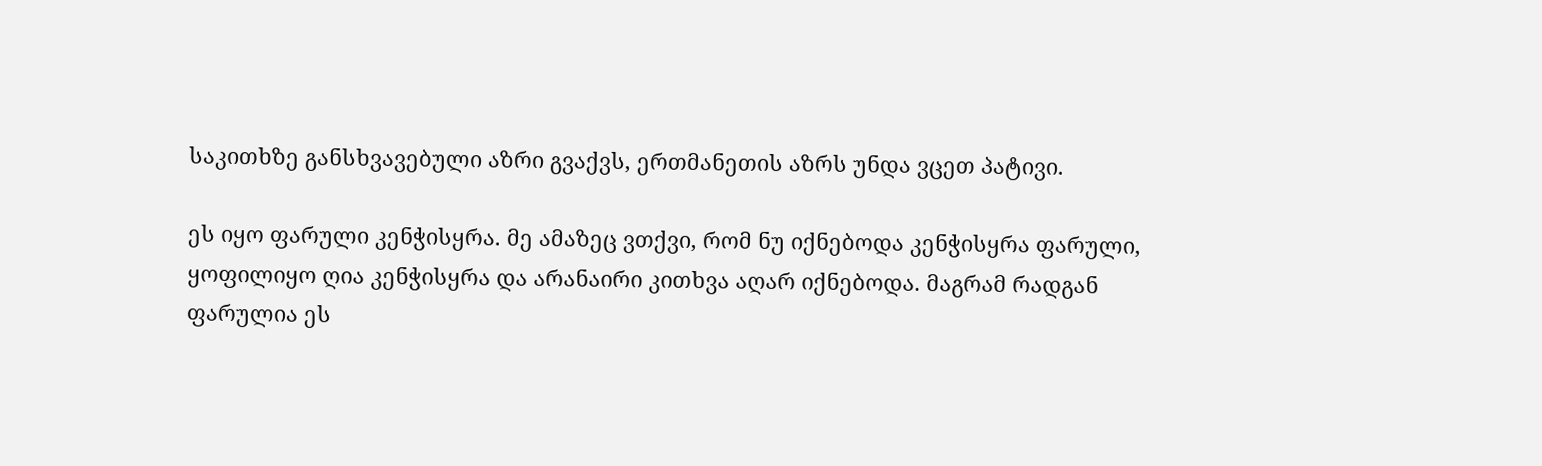საკითხზე განსხვავებული აზრი გვაქვს, ერთმანეთის აზრს უნდა ვცეთ პატივი.

ეს იყო ფარული კენჭისყრა. მე ამაზეც ვთქვი, რომ ნუ იქნებოდა კენჭისყრა ფარული, ყოფილიყო ღია კენჭისყრა და არანაირი კითხვა აღარ იქნებოდა. მაგრამ რადგან ფარულია ეს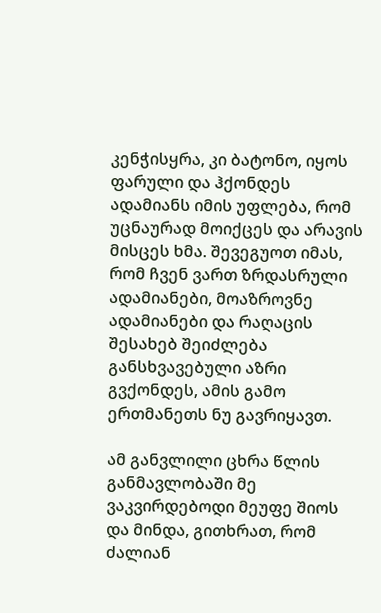კენჭისყრა, კი ბატონო, იყოს ფარული და ჰქონდეს ადამიანს იმის უფლება, რომ უცნაურად მოიქცეს და არავის მისცეს ხმა. შევეგუოთ იმას, რომ ჩვენ ვართ ზრდასრული ადამიანები, მოაზროვნე ადამიანები და რაღაცის შესახებ შეიძლება განსხვავებული აზრი გვქონდეს, ამის გამო ერთმანეთს ნუ გავრიყავთ.

ამ განვლილი ცხრა წლის განმავლობაში მე ვაკვირდებოდი მეუფე შიოს და მინდა, გითხრათ, რომ ძალიან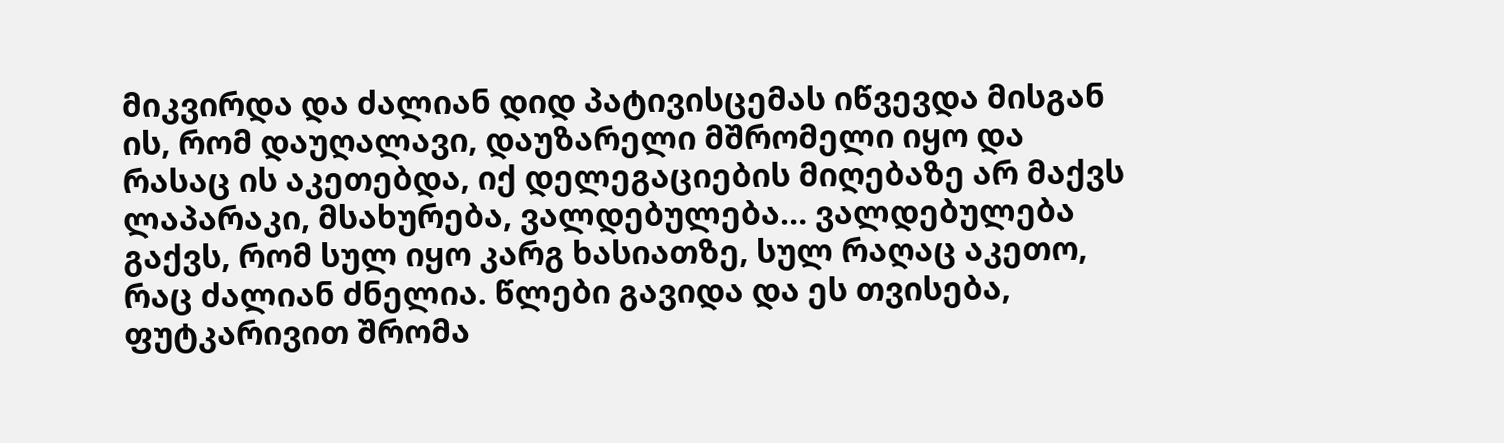მიკვირდა და ძალიან დიდ პატივისცემას იწვევდა მისგან ის, რომ დაუღალავი, დაუზარელი მშრომელი იყო და რასაც ის აკეთებდა, იქ დელეგაციების მიღებაზე არ მაქვს ლაპარაკი, მსახურება, ვალდებულება… ვალდებულება გაქვს, რომ სულ იყო კარგ ხასიათზე, სულ რაღაც აკეთო, რაც ძალიან ძნელია. წლები გავიდა და ეს თვისება, ფუტკარივით შრომა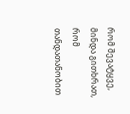რომ შევატყვე, მინდა გითხრათ, რომ თანდათანობით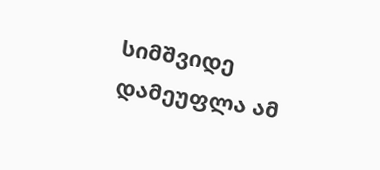სიმშვიდე დამეუფლა ამ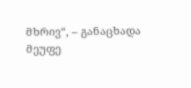მხრივ“, – განაცხადა მეუფე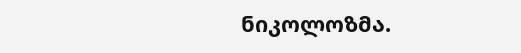ნიკოლოზმა.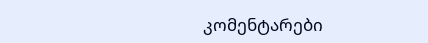კომენტარები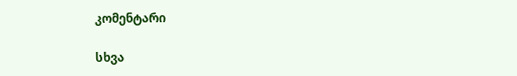კომენტარი

სხვა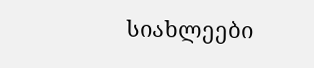სიახლეები